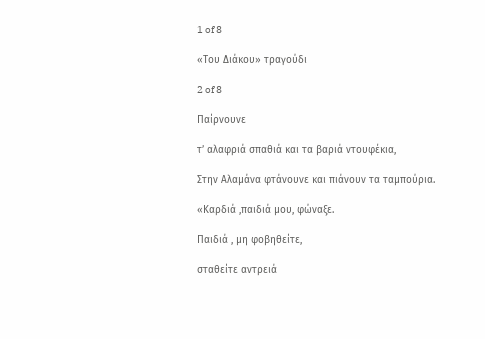1 of 8

«Του Διάκου» τραγούδι

2 of 8

Παίρνουνε

τ’ αλαφριά σπαθιά και τα βαριά ντουφέκια,

Στην Αλαμάνα φτάνουνε και πιάνουν τα ταμπούρια.

«Καρδιά ,παιδιά μου, φώναξε.

Παιδιά , μη φοβηθείτε,

σταθείτε αντρειά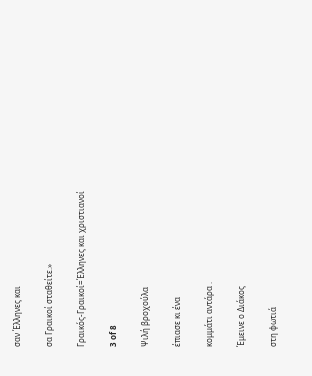σαν Έλληνες και

σα Γραικοί σταθείτε.»

Γραικός-Γραικοί=Έλληνες και χριστιανοί

3 of 8

Ψιλή βροχούλα

έπιασε κι ένα

κομμάτι αντάρα .

Έμεινε ο Διάκος

στη φωτιά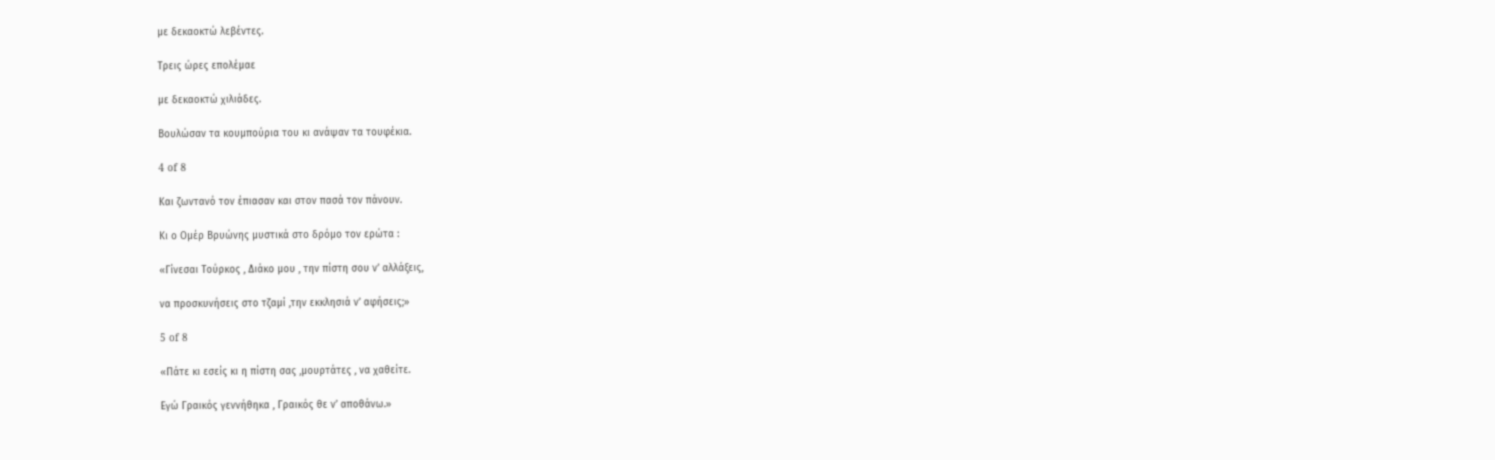με δεκαοκτώ λεβέντες.

Τρεις ώρες επολέμαε

με δεκαοκτώ χιλιάδες.

Βουλώσαν τα κουμπούρια του κι ανάψαν τα τουφέκια.

4 of 8

Και ζωντανό τον έπιασαν και στον πασά τον πάνουν.

Κι ο Ομέρ Βρυώνης μυστικά στο δρόμο τον ερώτα :

«Γίνεσαι Τούρκος , Διάκο μου , την πίστη σου ν’ αλλάξεις,

να προσκυνήσεις στο τζαμί ,την εκκλησιά ν’ αφήσεις;»

5 of 8

«Πάτε κι εσείς κι η πίστη σας ,μουρτάτες , να χαθείτε.

Εγώ Γραικός γεννήθηκα , Γραικός θε ν’ αποθάνω.»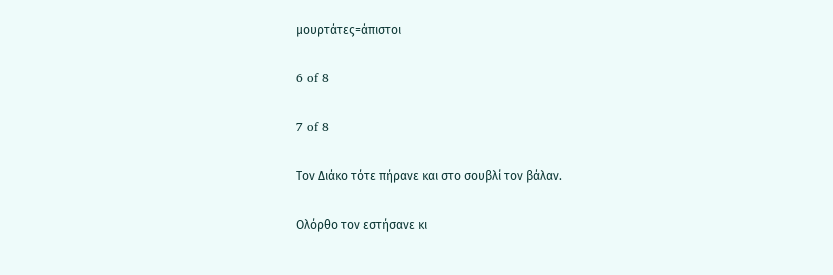μουρτάτες=άπιστοι

6 of 8

7 of 8

Τον Διάκο τότε πήρανε και στο σουβλί τον βάλαν.

Ολόρθο τον εστήσανε κι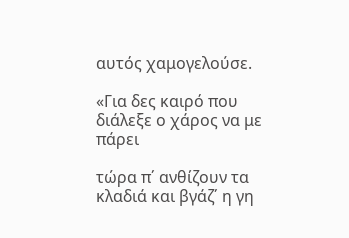αυτός χαμογελούσε.

«Για δες καιρό που διάλεξε ο χάρος να με πάρει

τώρα π΄ ανθίζουν τα κλαδιά και βγάζ΄ η γη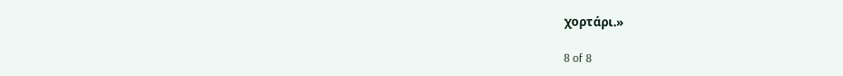χορτάρι.»

8 of 8